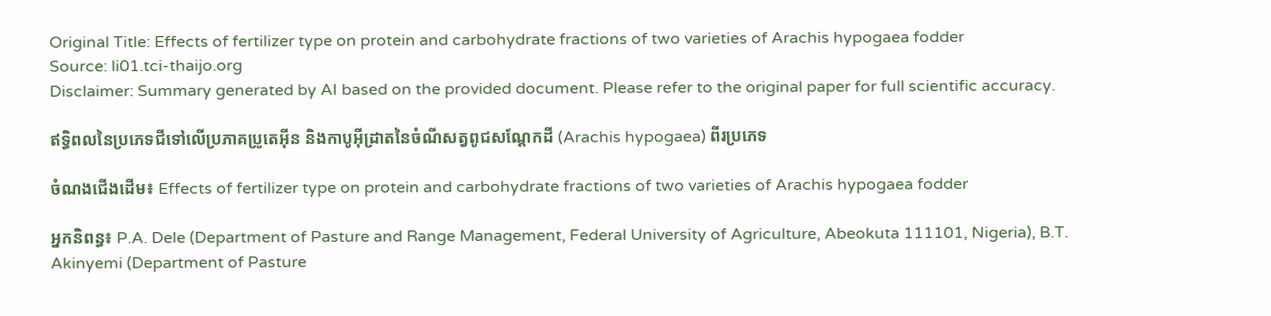Original Title: Effects of fertilizer type on protein and carbohydrate fractions of two varieties of Arachis hypogaea fodder
Source: li01.tci-thaijo.org
Disclaimer: Summary generated by AI based on the provided document. Please refer to the original paper for full scientific accuracy.

ឥទ្ធិពលនៃប្រភេទជីទៅលើប្រភាគប្រូតេអ៊ីន និងកាបូអ៊ីដ្រាតនៃចំណីសត្វពូជសណ្តែកដី (Arachis hypogaea) ពីរប្រភេទ

ចំណងជើងដើម៖ Effects of fertilizer type on protein and carbohydrate fractions of two varieties of Arachis hypogaea fodder

អ្នកនិពន្ធ៖ P.A. Dele (Department of Pasture and Range Management, Federal University of Agriculture, Abeokuta 111101, Nigeria), B.T. Akinyemi (Department of Pasture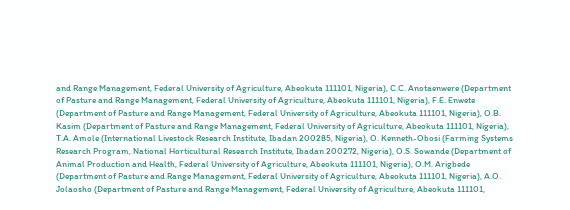and Range Management, Federal University of Agriculture, Abeokuta 111101, Nigeria), C.C. Anotaenwere (Department of Pasture and Range Management, Federal University of Agriculture, Abeokuta 111101, Nigeria), F.E. Enwete (Department of Pasture and Range Management, Federal University of Agriculture, Abeokuta 111101, Nigeria), O.B. Kasim (Department of Pasture and Range Management, Federal University of Agriculture, Abeokuta 111101, Nigeria), T.A. Amole (International Livestock Research Institute, Ibadan 200285, Nigeria), O. Kenneth-Obosi (Farming Systems Research Program, National Horticultural Research Institute, Ibadan 200272, Nigeria), O.S. Sowande (Department of Animal Production and Health, Federal University of Agriculture, Abeokuta 111101, Nigeria), O.M. Arigbede (Department of Pasture and Range Management, Federal University of Agriculture, Abeokuta 111101, Nigeria), A.O. Jolaosho (Department of Pasture and Range Management, Federal University of Agriculture, Abeokuta 111101,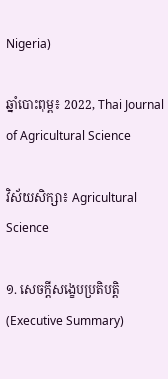Nigeria)

ឆ្នាំបោះពុម្ព៖ 2022, Thai Journal of Agricultural Science

វិស័យសិក្សា៖ Agricultural Science

១. សេចក្តីសង្ខេបប្រតិបត្តិ (Executive Summary)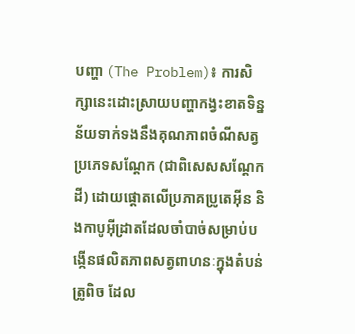បញ្ហា (The Problem)៖ ការសិក្សានេះដោះស្រាយបញ្ហាកង្វះខាតទិន្នន័យទាក់ទងនឹងគុណភាពចំណីសត្វប្រភេទសណ្តែក (ជាពិសេសសណ្តែកដី) ដោយផ្តោតលើប្រភាគប្រូតេអ៊ីន និងកាបូអ៊ីដ្រាតដែលចាំបាច់សម្រាប់បង្កើនផលិតភាពសត្វពាហនៈក្នុងតំបន់ត្រូពិច ដែល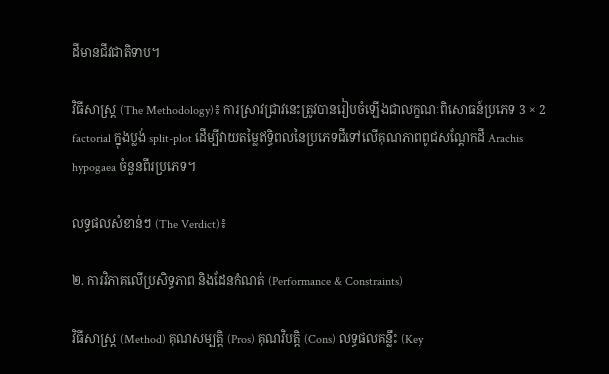ដីមានជីវជាតិទាប។

វិធីសាស្ត្រ (The Methodology)៖ ការស្រាវជ្រាវនេះត្រូវបានរៀបចំឡើងជាលក្ខណៈពិសោធន៍ប្រភេទ 3 × 2 factorial ក្នុងប្លង់ split-plot ដើម្បីវាយតម្លៃឥទ្ធិពលនៃប្រភេទជីទៅលើគុណភាពពូជសណ្តែកដី Arachis hypogaea ចំនួនពីរប្រភេទ។

លទ្ធផលសំខាន់ៗ (The Verdict)៖

២. ការវិភាគលើប្រសិទ្ធភាព និងដែនកំណត់ (Performance & Constraints)

វិធីសាស្ត្រ (Method) គុណសម្បត្តិ (Pros) គុណវិបត្តិ (Cons) លទ្ធផលគន្លឹះ (Key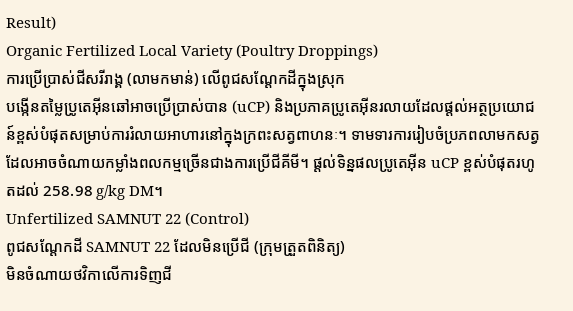Result)
Organic Fertilized Local Variety (Poultry Droppings)
ការប្រើប្រាស់ជីសរីរាង្គ (លាមកមាន់) លើពូជសណ្តែកដីក្នុងស្រុក
បង្កើនតម្លៃប្រូតេអ៊ីនឆៅអាចប្រើប្រាស់បាន (uCP) និងប្រភាគប្រូតេអ៊ីនរលាយដែលផ្តល់អត្ថប្រយោជន៍ខ្ពស់បំផុតសម្រាប់ការរំលាយអាហារនៅក្នុងក្រពះសត្វពាហនៈ។ ទាមទារការរៀបចំប្រភពលាមកសត្វដែលអាចចំណាយកម្លាំងពលកម្មច្រើនជាងការប្រើជីគីមី។ ផ្តល់ទិន្នផលប្រូតេអ៊ីន uCP ខ្ពស់បំផុតរហូតដល់ 258.98 g/kg DM។
Unfertilized SAMNUT 22 (Control)
ពូជសណ្តែកដី SAMNUT 22 ដែលមិនប្រើជី (ក្រុមត្រួតពិនិត្យ)
មិនចំណាយថវិកាលើការទិញជី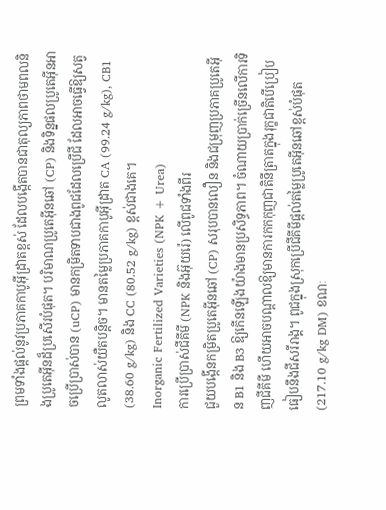ព្រមទាំងផ្តល់នូវប្រភាគកាបូអ៊ីដ្រាតខ្ពស់ ដែលបង្កើតបានជាតុល្យភាពថាមពលនិងប្រូតេអ៊ីនដ៏ប្រសើរបំផុត។ បរិមាណប្រូតេអ៊ីនឆៅ (CP) និងទិន្នផលប្រូតេអ៊ីនអាចប្រើប្រាស់បាន (uCP) មានកម្រិតទាបជាងពូជដែលប្រើជី ដែលអាចធ្វើឱ្យសត្វលូតលាស់យឺតបន្តិច។ មានតម្លៃប្រភាគកាបូអ៊ីដ្រាត CA (99.24 g/kg), CB1 (38.60 g/kg) និង CC (80.52 g/kg) ខ្ពស់ជាងគេ។
Inorganic Fertilized Varieties (NPK + Urea)
ការប្រើប្រាស់ជីគីមី (NPK និងអ៊ុយរ៉េ) លើពូជទាំងពីរ
ជួយបង្កើនកម្រិតប្រូតេអ៊ីនឆៅ (CP) សរុបបានលឿន និងជម្រុញប្រភាគប្រូតេអ៊ីន B1 និង B3 ឱ្យកើនឡើងយ៉ាងមានប្រសិទ្ធភាព។ ចំណាយប្រាក់ច្រើនលើការទិញជីគីមី ហើយអាចបណ្តាលឱ្យមានការកកកុញជាតិនីត្រាតក្នុងរុក្ខជាតិបើប្រៀបធៀបនឹងជីសរីរាង្គ។ ពូជក្នុងស្រុកប្រើជីគីមីផ្តល់តម្លៃប្រូតេអ៊ីនឆៅខ្ពស់បំផុត (217.10 g/kg DM) ខណៈ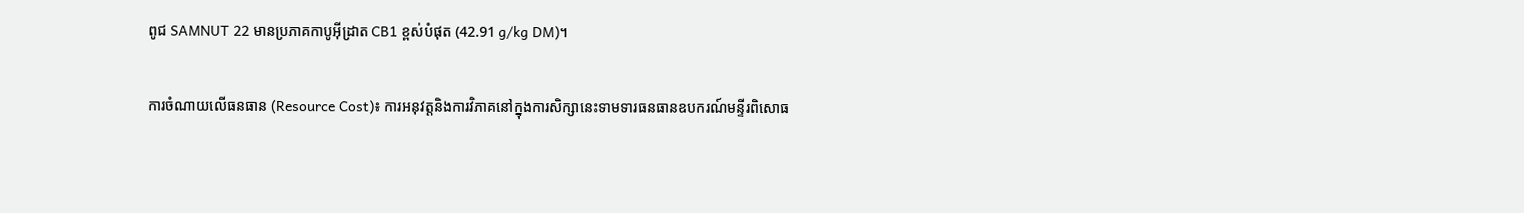ពូជ SAMNUT 22 មានប្រភាគកាបូអ៊ីដ្រាត CB1 ខ្ពស់បំផុត (42.91 g/kg DM)។

ការចំណាយលើធនធាន (Resource Cost)៖ ការអនុវត្តនិងការវិភាគនៅក្នុងការសិក្សានេះទាមទារធនធានឧបករណ៍មន្ទីរពិសោធ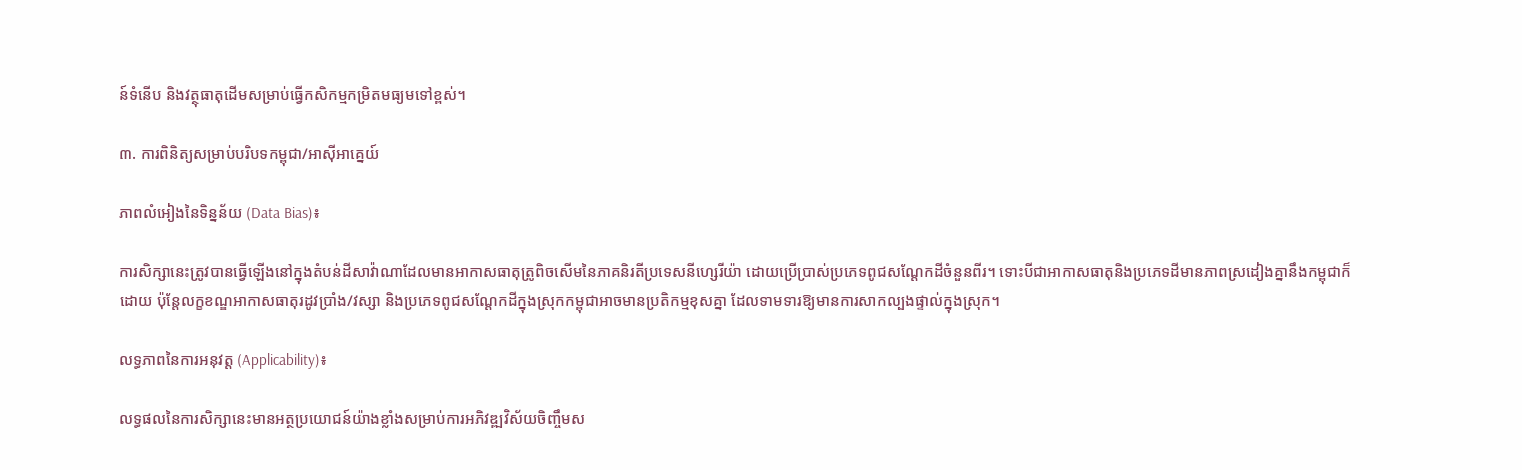ន៍ទំនើប និងវត្ថុធាតុដើមសម្រាប់ធ្វើកសិកម្មកម្រិតមធ្យមទៅខ្ពស់។

៣. ការពិនិត្យសម្រាប់បរិបទកម្ពុជា/អាស៊ីអាគ្នេយ៍

ភាពលំអៀងនៃទិន្នន័យ (Data Bias)៖

ការសិក្សានេះត្រូវបានធ្វើឡើងនៅក្នុងតំបន់ដីសាវ៉ាណាដែលមានអាកាសធាតុត្រូពិចសើមនៃភាគនិរតីប្រទេសនីហ្សេរីយ៉ា ដោយប្រើប្រាស់ប្រភេទពូជសណ្តែកដីចំនួនពីរ។ ទោះបីជាអាកាសធាតុនិងប្រភេទដីមានភាពស្រដៀងគ្នានឹងកម្ពុជាក៏ដោយ ប៉ុន្តែលក្ខខណ្ឌអាកាសធាតុរដូវប្រាំង/វស្សា និងប្រភេទពូជសណ្តែកដីក្នុងស្រុកកម្ពុជាអាចមានប្រតិកម្មខុសគ្នា ដែលទាមទារឱ្យមានការសាកល្បងផ្ទាល់ក្នុងស្រុក។

លទ្ធភាពនៃការអនុវត្ត (Applicability)៖

លទ្ធផលនៃការសិក្សានេះមានអត្ថប្រយោជន៍យ៉ាងខ្លាំងសម្រាប់ការអភិវឌ្ឍវិស័យចិញ្ចឹមស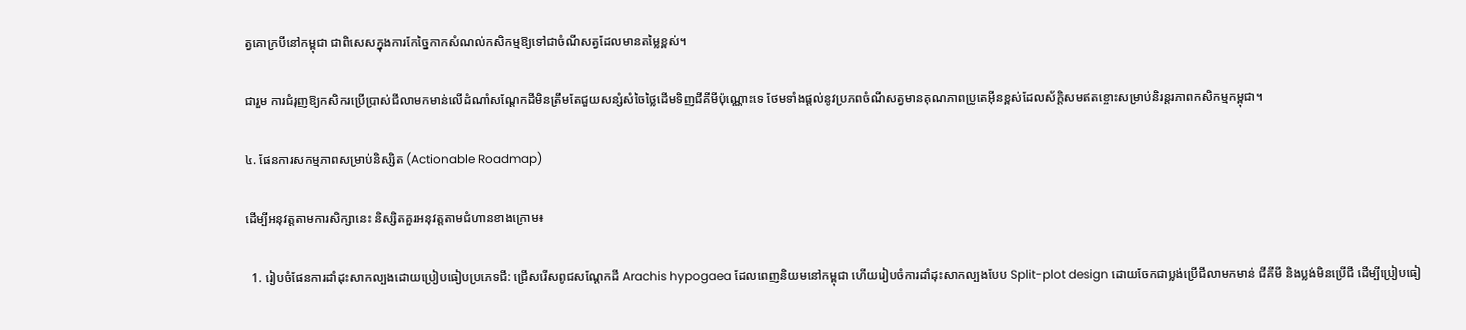ត្វគោក្របីនៅកម្ពុជា ជាពិសេសក្នុងការកែច្នៃកាកសំណល់កសិកម្មឱ្យទៅជាចំណីសត្វដែលមានតម្លៃខ្ពស់។

ជារួម ការជំរុញឱ្យកសិករប្រើប្រាស់ជីលាមកមាន់លើដំណាំសណ្តែកដីមិនត្រឹមតែជួយសន្សំសំចៃថ្លៃដើមទិញជីគីមីប៉ុណ្ណោះទេ ថែមទាំងផ្តល់នូវប្រភពចំណីសត្វមានគុណភាពប្រូតេអ៊ីនខ្ពស់ដែលស័ក្តិសមឥតខ្ចោះសម្រាប់និរន្តរភាពកសិកម្មកម្ពុជា។

៤. ផែនការសកម្មភាពសម្រាប់និស្សិត (Actionable Roadmap)

ដើម្បីអនុវត្តតាមការសិក្សានេះ និស្សិតគួរអនុវត្តតាមជំហានខាងក្រោម៖

  1. រៀបចំផែនការដាំដុះសាកល្បងដោយប្រៀបធៀបប្រភេទជី: ជ្រើសរើសពូជសណ្តែកដី Arachis hypogaea ដែលពេញនិយមនៅកម្ពុជា ហើយរៀបចំការដាំដុះសាកល្បងបែប Split-plot design ដោយចែកជាប្លង់ប្រើជីលាមកមាន់ ជីគីមី និងប្លង់មិនប្រើជី ដើម្បីប្រៀបធៀ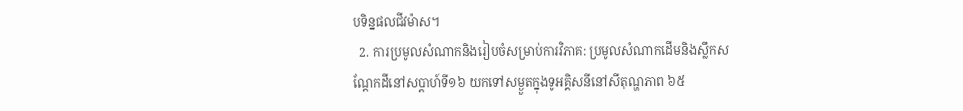បទិន្នផលជីវម៉ាស។
  2. ការប្រមូលសំណាកនិងរៀបចំសម្រាប់ការវិភាគ: ប្រមូលសំណាកដើមនិងស្លឹកសណ្តែកដីនៅសប្តាហ៍ទី១៦ យកទៅសម្ងួតក្នុងទូអគ្គិសនីនៅសីតុណ្ហភាព ៦៥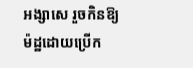អង្សាសេ រួចកិនឱ្យម៉ដ្ឋដោយប្រើក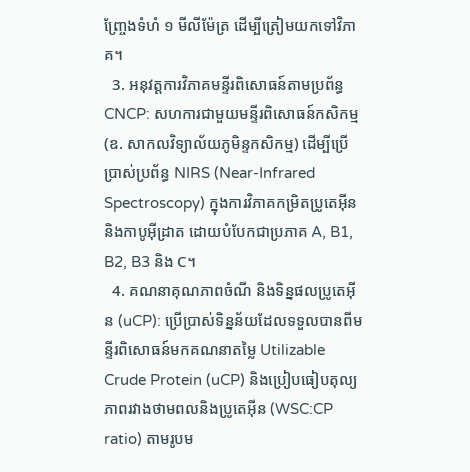ញ្ច្រែងទំហំ ១ មីលីម៉ែត្រ ដើម្បីត្រៀមយកទៅវិភាគ។
  3. អនុវត្តការវិភាគមន្ទីរពិសោធន៍តាមប្រព័ន្ធ CNCP: សហការជាមួយមន្ទីរពិសោធន៍កសិកម្ម (ឧ. សាកលវិទ្យាល័យភូមិន្ទកសិកម្ម) ដើម្បីប្រើប្រាស់ប្រព័ន្ធ NIRS (Near-Infrared Spectroscopy) ក្នុងការវិភាគកម្រិតប្រូតេអ៊ីន និងកាបូអ៊ីដ្រាត ដោយបំបែកជាប្រភាគ A, B1, B2, B3 និង C។
  4. គណនាគុណភាពចំណី និងទិន្នផលប្រូតេអ៊ីន (uCP): ប្រើប្រាស់ទិន្នន័យដែលទទួលបានពីមន្ទីរពិសោធន៍មកគណនាតម្លៃ Utilizable Crude Protein (uCP) និងប្រៀបធៀបតុល្យភាពរវាងថាមពលនិងប្រូតេអ៊ីន (WSC:CP ratio) តាមរូបម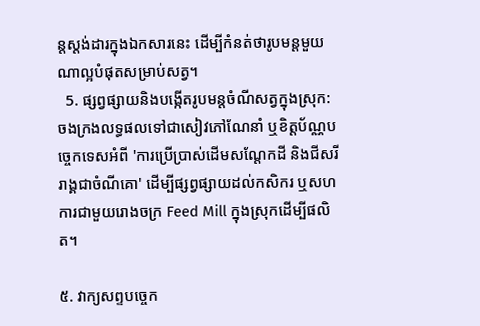ន្តស្តង់ដារក្នុងឯកសារនេះ ដើម្បីកំនត់ថារូបមន្តមួយណាល្អបំផុតសម្រាប់សត្វ។
  5. ផ្សព្វផ្សាយនិងបង្កើតរូបមន្តចំណីសត្វក្នុងស្រុក: ចងក្រងលទ្ធផលទៅជាសៀវភៅណែនាំ ឬខិត្តប័ណ្ណបច្ចេកទេសអំពី 'ការប្រើប្រាស់ដើមសណ្តែកដី និងជីសរីរាង្គជាចំណីគោ' ដើម្បីផ្សព្វផ្សាយដល់កសិករ ឬសហការជាមួយរោងចក្រ Feed Mill ក្នុងស្រុកដើម្បីផលិត។

៥. វាក្យសព្ទបច្ចេក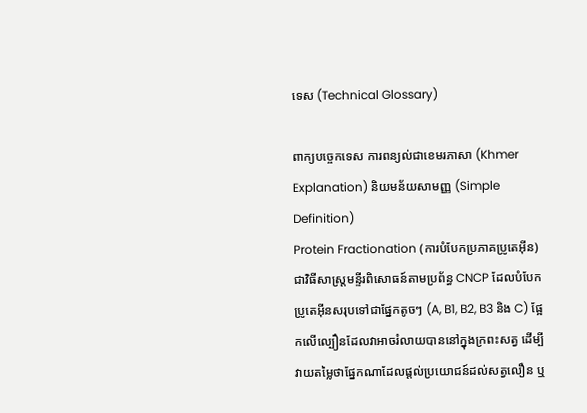ទេស (Technical Glossary)

ពាក្យបច្ចេកទេស ការពន្យល់ជាខេមរភាសា (Khmer Explanation) និយមន័យសាមញ្ញ (Simple Definition)
Protein Fractionation (ការបំបែកប្រភាគប្រូតេអ៊ីន) ជាវិធីសាស្ត្រមន្ទីរពិសោធន៍តាមប្រព័ន្ធ CNCP ដែលបំបែកប្រូតេអ៊ីនសរុបទៅជាផ្នែកតូចៗ (A, B1, B2, B3 និង C) ផ្អែកលើល្បឿនដែលវាអាចរំលាយបាននៅក្នុងក្រពះសត្វ ដើម្បីវាយតម្លៃថាផ្នែកណាដែលផ្តល់ប្រយោជន៍ដល់សត្វលឿន ឬ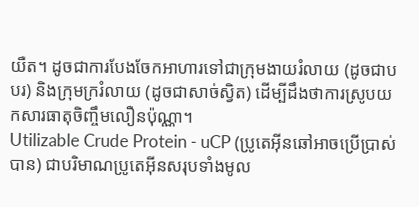យឺត។ ដូចជាការបែងចែកអាហារទៅជាក្រុមងាយរំលាយ (ដូចជាបបរ) និងក្រុមក្ររំលាយ (ដូចជាសាច់ស្វិត) ដើម្បីដឹងថាការស្រូបយកសារធាតុចិញ្ចឹមលឿនប៉ុណ្ណា។
Utilizable Crude Protein - uCP (ប្រូតេអ៊ីនឆៅអាចប្រើប្រាស់បាន) ជាបរិមាណប្រូតេអ៊ីនសរុបទាំងមូល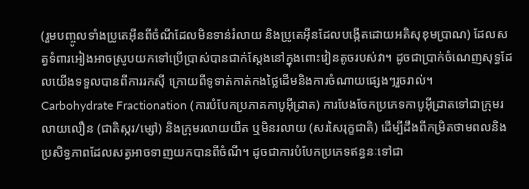(រួមបញ្ចូលទាំងប្រូតេអ៊ីនពីចំណីដែលមិនទាន់រំលាយ និងប្រូតេអ៊ីនដែលបង្កើតដោយអតិសុខុមប្រាណ) ដែលសត្វទំពារអៀងអាចស្រូបយកទៅប្រើប្រាស់បានជាក់ស្តែងនៅក្នុងពោះវៀនតូចរបស់វា។ ដូចជាប្រាក់ចំណេញសុទ្ធដែលយើងទទួលបានពីការរកស៊ី ក្រោយពីទូទាត់កាត់កងថ្លៃដើមនិងការចំណាយផ្សេងៗរួចរាល់។
Carbohydrate Fractionation (ការបំបែកប្រភាគកាបូអ៊ីដ្រាត) ការបែងចែកប្រភេទកាបូអ៊ីដ្រាតទៅជាក្រុមរលាយលឿន (ជាតិស្ករ/ម្សៅ) និងក្រុមរលាយយឺត ឬមិនរលាយ (សរសៃរុក្ខជាតិ) ដើម្បីដឹងពីកម្រិតថាមពលនិងប្រសិទ្ធភាពដែលសត្វអាចទាញយកបានពីចំណី។ ដូចជាការបំបែកប្រភេទឥន្ធនៈទៅជា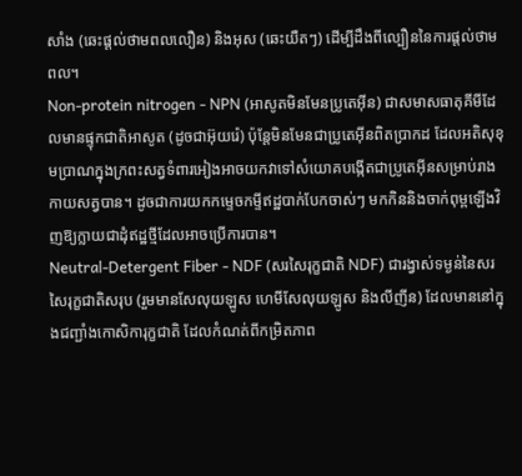សាំង (ឆេះផ្តល់ថាមពលលឿន) និងអុស (ឆេះយឺតៗ) ដើម្បីដឹងពីល្បឿននៃការផ្តល់ថាមពល។
Non-protein nitrogen - NPN (អាសូតមិនមែនប្រូតេអ៊ីន) ជាសមាសធាតុគីមីដែលមានផ្ទុកជាតិអាសូត (ដូចជាអ៊ុយរ៉េ) ប៉ុន្តែមិនមែនជាប្រូតេអ៊ីនពិតប្រាកដ ដែលអតិសុខុមប្រាណក្នុងក្រពះសត្វទំពារអៀងអាចយកវាទៅសំយោគបង្កើតជាប្រូតេអ៊ីនសម្រាប់រាងកាយសត្វបាន។ ដូចជាការយកកម្ទេចកម្ទីឥដ្ឋបាក់បែកចាស់ៗ មកកិននិងចាក់ពុម្ពឡើងវិញឱ្យក្លាយជាដុំឥដ្ឋថ្មីដែលអាចប្រើការបាន។
Neutral-Detergent Fiber - NDF (សរសៃរុក្ខជាតិ NDF) ជារង្វាស់ទម្ងន់នៃសរសៃរុក្ខជាតិសរុប (រួមមានសែលុយឡូស ហេមីសែលុយឡូស និងលីញីន) ដែលមាននៅក្នុងជញ្ជាំងកោសិការុក្ខជាតិ ដែលកំណត់ពីកម្រិតភាព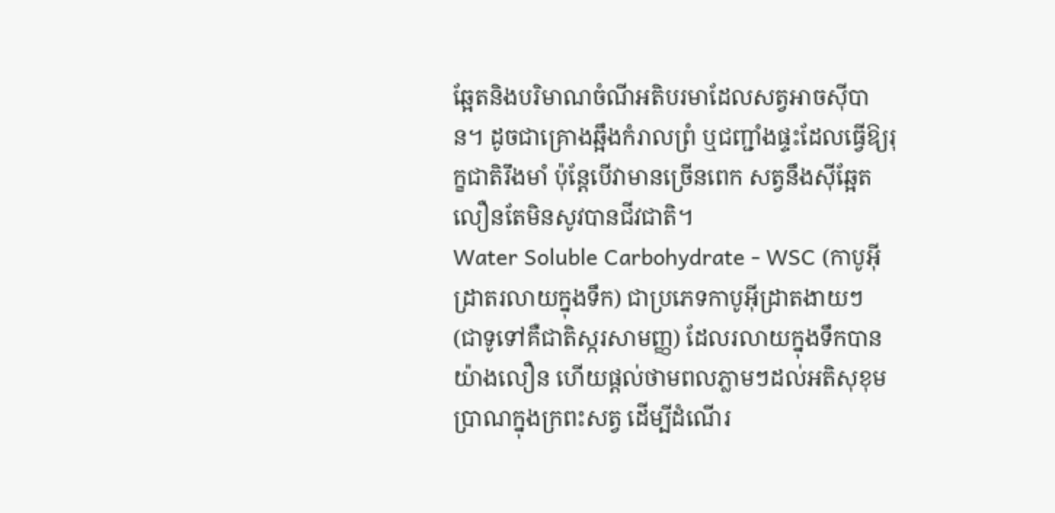ឆ្អែតនិងបរិមាណចំណីអតិបរមាដែលសត្វអាចស៊ីបាន។ ដូចជាគ្រោងឆ្អឹងកំរាលព្រំ ឬជញ្ជាំងផ្ទះដែលធ្វើឱ្យរុក្ខជាតិរឹងមាំ ប៉ុន្តែបើវាមានច្រើនពេក សត្វនឹងស៊ីឆ្អែតលឿនតែមិនសូវបានជីវជាតិ។
Water Soluble Carbohydrate - WSC (កាបូអ៊ីដ្រាតរលាយក្នុងទឹក) ជាប្រភេទកាបូអ៊ីដ្រាតងាយៗ (ជាទូទៅគឺជាតិស្ករសាមញ្ញ) ដែលរលាយក្នុងទឹកបានយ៉ាងលឿន ហើយផ្តល់ថាមពលភ្លាមៗដល់អតិសុខុមប្រាណក្នុងក្រពះសត្វ ដើម្បីដំណើរ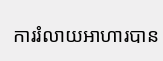ការរំលាយអាហារបាន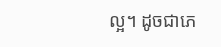ល្អ។ ដូចជាភេ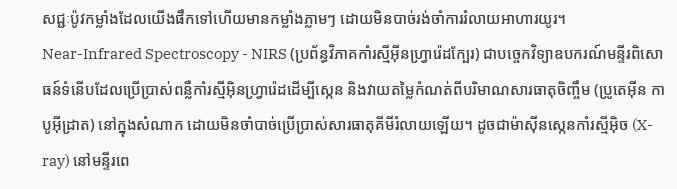សជ្ជៈប៉ូវកម្លាំងដែលយើងផឹកទៅហើយមានកម្លាំងភ្លាមៗ ដោយមិនបាច់រង់ចាំការរំលាយអាហារយូរ។
Near-Infrared Spectroscopy - NIRS (ប្រព័ន្ធវិភាគកាំរស្មីអ៊ីនហ្វ្រារ៉េដក្បែរ) ជាបច្ចេកវិទ្យាឧបករណ៍មន្ទីរពិសោធន៍ទំនើបដែលប្រើប្រាស់ពន្លឺកាំរស្មីអ៊ិនហ្វ្រារ៉េដដើម្បីស្កេន និងវាយតម្លៃកំណត់ពីបរិមាណសារធាតុចិញ្ចឹម (ប្រូតេអ៊ីន កាបូអ៊ីដ្រាត) នៅក្នុងសំណាក ដោយមិនចាំបាច់ប្រើប្រាស់សារធាតុគីមីរំលាយឡើយ។ ដូចជាម៉ាស៊ីនស្កេនកាំរស្មីអ៊ិច (X-ray) នៅមន្ទីរពេ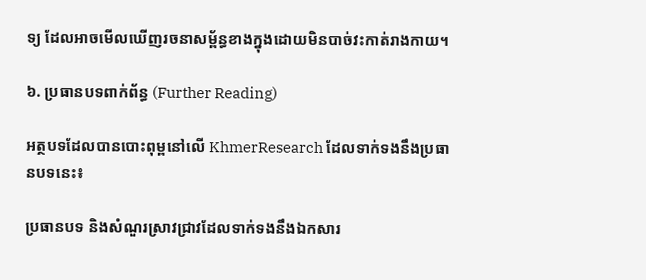ទ្យ ដែលអាចមើលឃើញរចនាសម្ព័ន្ធខាងក្នុងដោយមិនបាច់វះកាត់រាងកាយ។

៦. ប្រធានបទពាក់ព័ន្ធ (Further Reading)

អត្ថបទដែលបានបោះពុម្ពនៅលើ KhmerResearch ដែលទាក់ទងនឹងប្រធានបទនេះ៖

ប្រធានបទ និងសំណួរស្រាវជ្រាវដែលទាក់ទងនឹងឯកសារ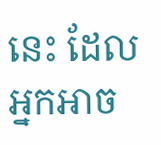នេះ ដែលអ្នកអាច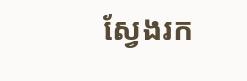ស្វែងរក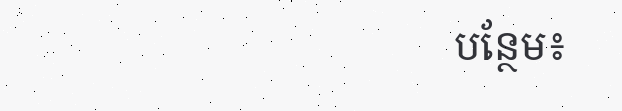បន្ថែម៖